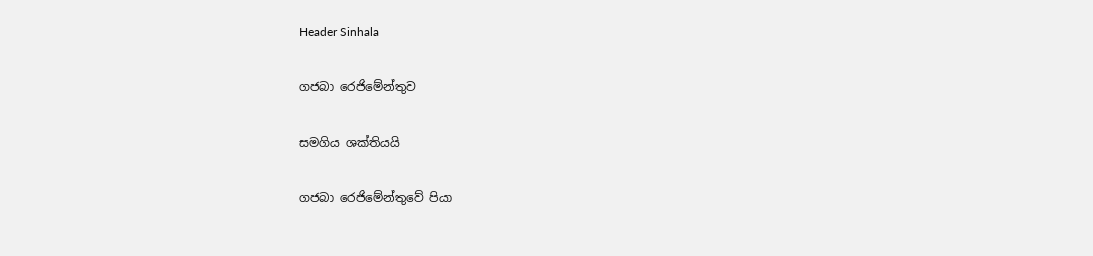Header Sinhala

ගජබා රෙජිමේන්තුව

සමගිය ශක්තියයි

ගජබා රෙජිමේන්තුවේ පියා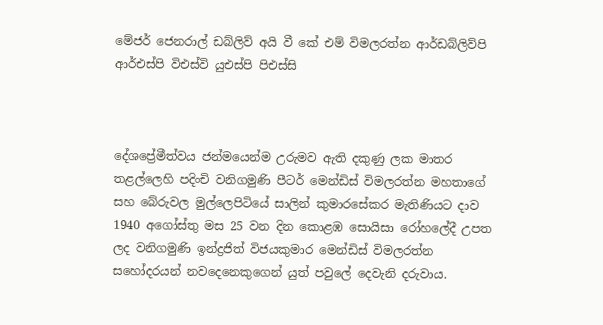මේජර් ජෙනරාල් ඩබ්ලිව් අයි වී කේ එම් විමලරත්න ආර්ඩබ්ලිව්පි ආර්එස්පි විඑස්වි යුඑස්පි පිඑස්සි



දේශප්‍රේමීත්වය ජන්මයෙන්ම උරුමව ඇති දකුණු ලක මාතර තළල්ලෙහි පදිංචි වනිගමුණි පීටර් මෙන්ඩිස් විමලරත්න මහතාගේ සහ බේරුවල මුල්ලෙපිටියේ සාලින් කුමාරසේකර මැතිණියට දාව 1940 අගෝස්තු මස 25 වන දින කොළඹ සොයිසා රෝහලේදී උපත ලද වනිගමුණි ඉන්ද්‍රජිත් විජයකුමාර මෙන්ඩිස් විමලරත්න සහෝදරයන් නවදෙනෙකුගෙන් යුත් පවුලේ දෙවැනි දරුවාය.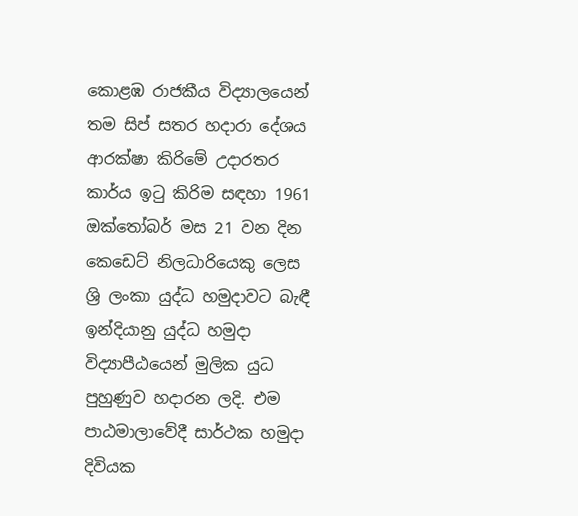කොළඹ රාජකීය විද්‍යාලයෙන් තම සිප් සතර හදාරා දේශය ආරක්ෂා කිරිමේ උදාරතර කාර්ය ඉටු කිරිම සඳහා 1961 ඔක්තෝබර් මස 21 වන දින කෙඩෙට් නිලධාරියෙකු ලෙස ශ්‍රි ලංකා යුද්ධ හමුදාවට බැඳී ඉන්දියානු යුද්ධ හමුදා විද්‍යාපීඨයෙන් මුලික යුධ පුහුණුව හදාරන ලදි. එම පාඨමාලාවේදී සාර්ථක හමුදා දිවියක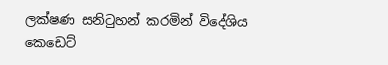ලක්ෂණ සනිටුහන් කරමින් විදේශිය කෙඩෙට්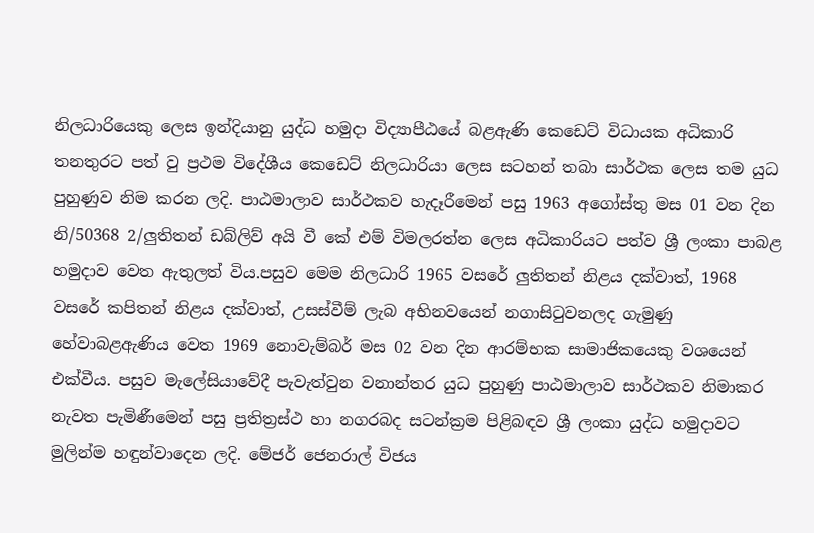නිලධාරියෙකු ලෙස ඉන්දියානු යුද්ධ හමුදා විද්‍යාපීඨයේ බළඇණි කෙඩෙට් විධායක අධිකාරි තනතුරට පත් වු ප්‍රථම විදේශීය කෙඩෙට් නිලධාරියා ලෙස සටහන් තබා සාර්ථක ලෙස තම යුධ පුහුණුව නිම කරන ලදි. පාඨමාලාව සාර්ථකව හැදෑරීමෙන් පසු 1963 අගෝස්තු මස 01 වන දින නි/50368 2/ලුතිතන් ඩබ්ලිව් අයි වී කේ එම් විමලරත්න ලෙස අධිකාරියට පත්ව ශ්‍රී ලංකා පාබළ හමුදාව වෙත ඇතුලත් විය.පසුව මෙම නිලධාරි 1965 වසරේ ලුතිතන් නිළය දක්වාත්, 1968 වසරේ කපිතන් නිළය දක්වාත්, උසස්වීම් ලැබ අභිනවයෙන් නගාසිටුවනලද ගැමුණු හේවාබළඇණිය වෙත 1969 නොවැම්බර් මස 02 වන දින ආරම්භක සාමාජිකයෙකු වශයෙන් එක්වීය. පසුව මැලේසියාවේදී පැවැත්වුන වනාන්තර යුධ පුහුණු පාඨමාලාව සාර්ථකව නිමාකර නැවත පැමිණීමෙන් පසු ප්‍රතිත්‍රස්ථ හා නගරබද සටන්ක්‍රම පිළිබඳව ශ්‍රී ලංකා යුද්ධ හමුදාවට මුලින්ම හඳුන්වාදෙන ලදි. මේජර් ජෙනරාල් විජය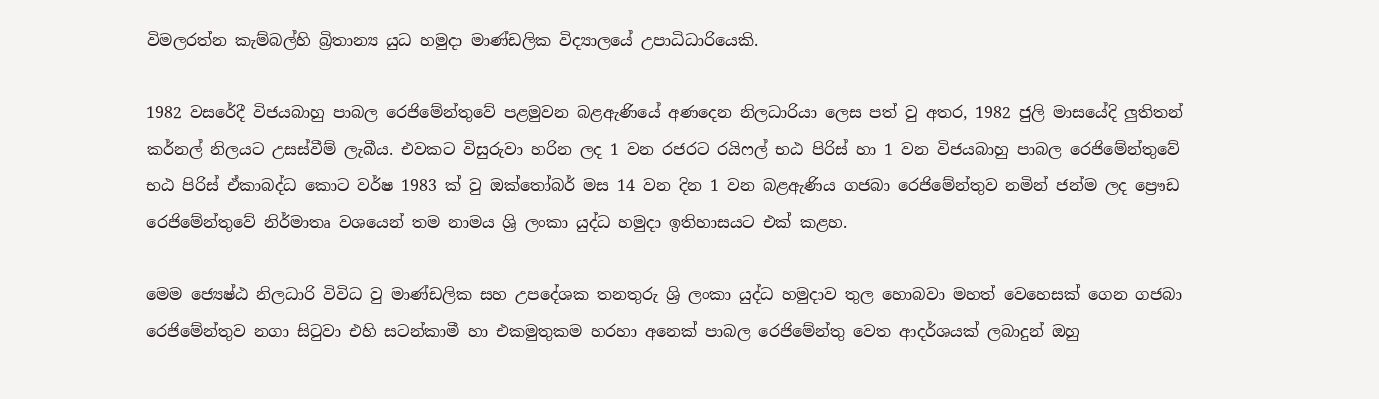විමලරත්න කැම්බල්හි බ්‍රිතාන්‍ය යුධ හමුදා මාණ්ඩලික විද්‍යාලයේ උපාධිධාරියෙකි.

1982 වසරේදී විජයබාහු පාබල රෙජිමේන්තුවේ පළමුවන බළඇණියේ අණදෙන නිලධාරියා ලෙස පත් වු අතර, 1982 ජුලි මාසයේදි ලුතිතන් කර්නල් නිලයට උසස්වීම් ලැබීය. එවකට විසුරුවා හරින ලද 1 වන රජරට රයිෆල් භඨ පිරිස් හා 1 වන විජයබාහු පාබල රෙජිමේන්තුවේ භඨ පිරිස් ඒකාබද්ධ කොට වර්ෂ 1983 ක් වු ඔක්තෝබර් මස 14 වන දින 1 වන බළඇණිය ගජබා රෙජිමේන්තුව නමින් ජන්ම ලද ප්‍රෞඩ රෙජිමේන්තුවේ නිර්මාතෘ වශයෙන් තම නාමය ශ්‍රි ලංකා යුද්ධ හමුදා ඉතිහාසයට එක් කළහ.

මෙම ජ්‍යෙෂ්ඨ නිලධාරි විවිධ වු මාණ්ඩලික සහ උපදේශක තනතුරු ශ්‍රි ලංකා යුද්ධ හමුදාව තුල හොබවා මහත් වෙහෙසක් ගෙන ගජබා රෙජිමේන්තුව නගා සිටුවා එහි සටන්කාමී හා එකමුතුකම හරහා අනෙක් පාබල රෙජිමේන්තු වෙත ආදර්ශයක් ලබාදුන් ඔහු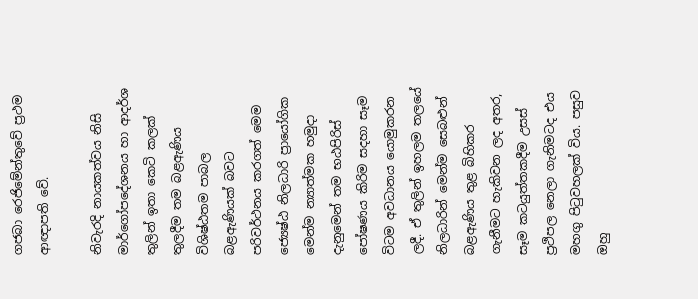ගජබා රෙජිමේන්තුවේ ප්‍රථම ආඥාපති වේ.

නිවැරදි නායකත්වය නිසි මාර්ගෝපදේශනය හා ආදර්ශ තුලින් ඉතා කෙටි කලක් තුලදීම තම බළඇණිය විශිෂ්ඨතම පාබල බළඇණියක් බවට පරිවර්ථනය කරගත් මෙම ජ්‍යෙෂ්ඨ නිලධාරි ප්‍රායෝගික මෙන්ම න්‍යාත්මක හමුදා දැනුමෙන් තම භඨපිරිස් පෝෂණය කිරිම සදහා සෑම විටම අවධානය යොමුකරන ලදී. ඒ තුලින් ඉහලම තලයේ නිලධාරින් මෙන්ම සෙබළුන් බළඇණිය තුළ බිහිකර ගැනීමට හැකිවන ලද අතර, සෑම කටයුත්තකදීම උසස් ප්‍රථිපල නෙලා ගැනිමටද එය මහගු පිටුවහලක් විය. පසුව ඔහු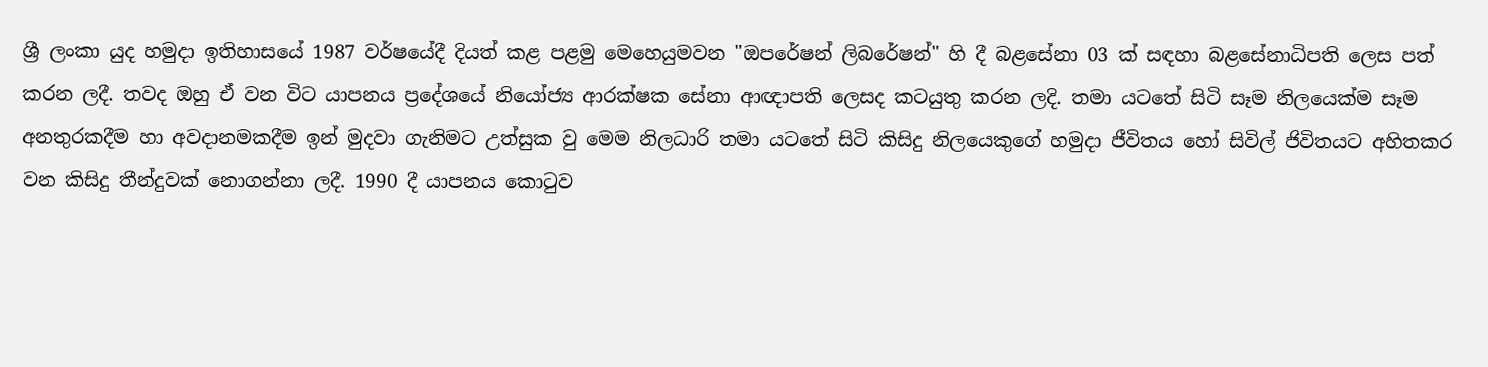ශ්‍රී ලංකා යුද හමුදා ඉතිහාසයේ 1987 වර්ෂයේදී දියත් කළ පළමු මෙහෙයුමවන "ඔපරේෂන් ලිබරේෂන්" හි දී බළසේනා 03 ක් සඳහා බළසේනාධිපති ලෙස පත් කරන ලදී. තවද ඔහු ඒ වන විට යාපනය ප්‍රදේශයේ නියෝජ්‍ය ආරක්ෂක සේනා ආඥාපති ලෙසද කටයුතු කරන ලදි. තමා යටතේ සිටි සෑම නිලයෙක්ම සෑම අනතුරකදීම හා අවදානමකදීම ඉන් මුදවා ගැනිමට උත්සුක වු මෙම නිලධාරි තමා යටතේ සිටි කිසිදු නිලයෙකුගේ හමුදා ජීවිතය හෝ සිවිල් ජිවිතයට අහිතකර වන කිසිදු තීන්දුවක් නොගන්නා ලදී. 1990 දී යාපනය කොටුව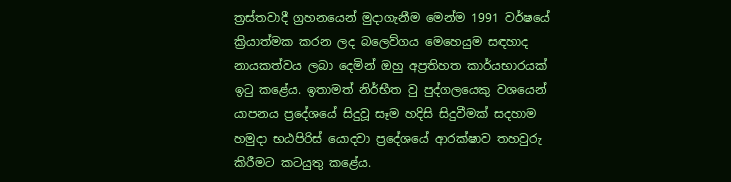ත්‍රස්තවාදී ග්‍රහනයෙන් මුදාගැනීම මෙන්ම 1991 වර්ෂයේ ක්‍රියාත්මක කරන ලද බලෙව්ගය මෙහෙයුම සඳහාද නායකත්වය ලබා දෙමින් ඔහු අප්‍රතිහත කාර්යභාරයක් ඉටු කළේය. ඉතාමත් නිර්භීත වු පුද්ගලයෙකු වශයෙන් යාපනය ප්‍රදේශයේ සිදුවූ සෑම හදිසි සිදුවීමක් සදහාම හමුදා භඨපිරිස් යොදවා ප්‍රදේශයේ ආරක්ෂාව තහවුරු කිරීමට කටයුතු කළේය.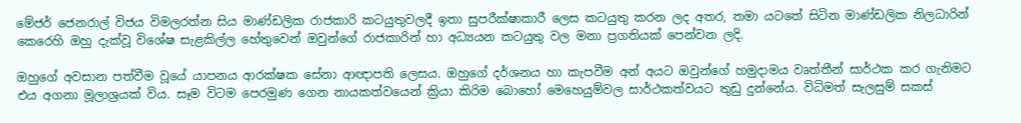මේජර් ජෙනරාල් විජය විමලරත්න සිය මාණ්ඩලික රාජකාරි කටයුතුවලදී ඉතා සුපරීක්ෂාකාරී ලෙස කටයුතු කරන ලද අතර, තමා යටතේ සිටින මාණ්ඩලික නිලධාරින් කෙරෙහි ඔහු දැක්වූ විශේෂ සැළකිල්ල හේතුවෙන් ඔවුන්ගේ රාජකාරින් හා අධ්‍යයන කටයුතු වල මනා ප්‍රගතියක් පෙන්වන ලදි.

ඔහුගේ අවසාන පත්වීම වූයේ යාපනය ආරක්ෂක සේනා ආඥාපති ලෙසය. ඔහුගේ දර්ශනය හා කැපවීම අන් අයට ඔවුන්ගේ හමුදාමය වෘත්තීන් සාර්ථක කර ගැනිමට එය අගනා මූලාශ්‍රයක් විය. සෑම විටම පෙරමුණ ගෙන නායකත්වයෙන් ක්‍රියා කිරිම බොහෝ මෙහෙයුම්වල සාර්ථකත්වයට තුඩු දුන්නේය. විධිමත් සැලසුම් සකස්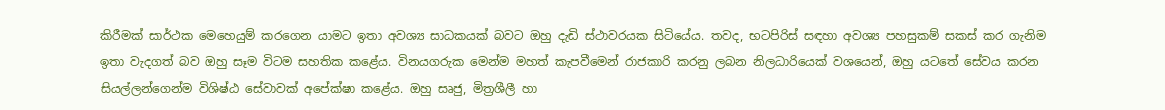කිරීමක් සාර්ථක මෙහෙයුම් කරගෙන යාමට ඉතා අවශ්‍ය සාධකයක් බවට ඔහු දැඩි ස්ථාවරයක සිටියේය. තවද, භටපිරිස් ස‍ඳහා අවශ්‍ය පහසුකම් සකස් කර ගැනිම ඉතා වැදගත් බව ඔහු සෑම විටම සහතික කළේය. විනයගරුක මෙන්ම මහත් කැපවීමෙන් රාජකාරි කරනු ලබන නිලධාරියෙක් වශයෙන්, ඔහු යටතේ සේවය කරන සියල්ලන්ගෙන්ම විශිෂ්ඨ සේවාවක් අපේක්ෂා කළේය. ඔහු සෘජු, මිත්‍රශීලී හා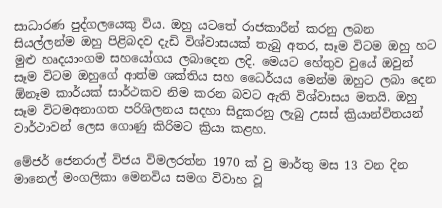සාධාරණ පුද්ගලයෙකු විය. ඔහු යටතේ රාජකාරීන් කරනු ලබන සියල්ලන්ම ඔහු පිළිබදව දැඩි විශ්වාසයක් තැබු අතර, සෑම විටම ඔහු හට මුළු හෘදයාංගම සහයෝගය ලබාදෙන ලදි. මෙයට හේතුව වුයේ ඔවුන් සෑම විටම ඔහුගේ ආත්ම ශක්තිය සහ ධෛර්යය මෙන්ම ඔහුට ලබා දෙන ඕනෑම කාර්යක් සාර්ථකව නිම කරන බවට ඇති විශ්වාසය මතයි. ඔහු සෑම විටමඅනාගත පරිශිලනය සදහා සිදුකරනු ලැබු උසස් ක්‍රියාන්විතයන් වාර්ථාවන් ලෙස ගොණු කිරිමට ක්‍රියා කළහ.

මේජර් ජෙනරාල් විජය විමලරත්න 1970 ක් වු මාර්තු මස 13 වන දින මානෙල් මංගලිකා මෙනවිය සමග විවාහ වූ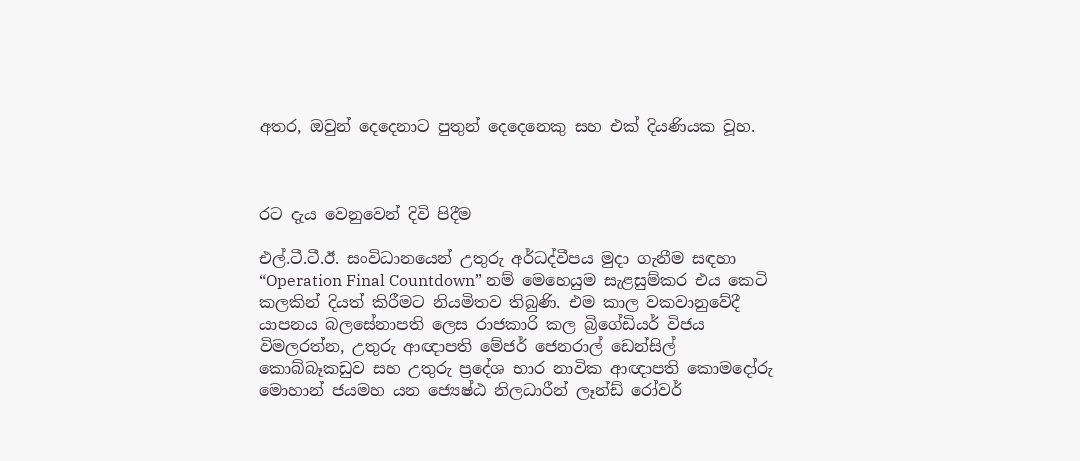අතර, ඔවුන් දෙදෙනාට පුතුන් දෙදෙනෙකු සහ එක් දියණියක වූහ.



රට දැය වෙනුවෙන් දිවි පිදීම

එල්.ටී.ටී.ඊ. සංවිධානයෙන් උතුරු අර්ධද්වීපය මුදා ගැනීම සඳහා “Operation Final Countdown” නම් මෙහෙයුම සැළසුම්කර එය කෙටි කලකින් දියත් කිරීමට නියමිතව තිබුණි. එම කාල වකවානුවේදී යාපනය බලසේනාපති ලෙස රාජකාරි කල බ්‍රිගේඩියර් විජය විමලරත්න, උතුරු ආඥාපති මේජර් ජෙනරාල් ඩෙන්සිල් කොබ්බෑකඩුව සහ උතුරු ප්‍රදේශ භාර නාවික ආඥාපති කොමදෝරු මොහාන් ජයමහ යන ජ්‍යෙෂ්ඨ නිලධාරීන් ලෑන්ඩ් රෝවර්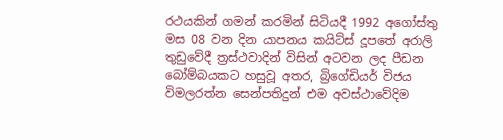රථයකින් ගමන් කරමින් සිටියදී 1992 අගෝස්තු මස 08 වන දින යාපනය කයිට්ස් දූපතේ අරාලි තුඩුවේදී ත්‍රස්ථවාදින් විසින් අටවන ලද පීඩන බෝම්බයකට හසුවූ අතර, බ්‍රිගේඩියර් විජය විමලරත්න සෙන්පතිදුන් එම අවස්ථාවේදිම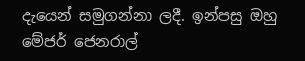දැයෙන් සමුගන්නා ලදී. ඉන්පසු ඔහු මේජර් ජෙනරාල්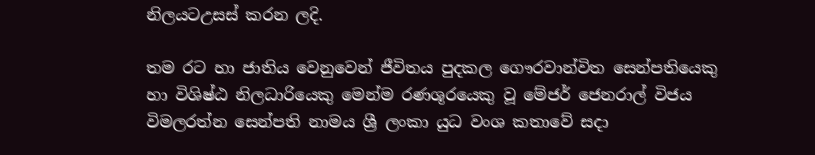නිලයටඋසස් කරන ලදි.

තම රට හා ජාතිය වෙනුවෙන් ජීවිතය පුදකල ගෞරවාන්විත සෙන්පතියෙකු හා විශිෂ්ඨ නිලධාරියෙකු මෙන්ම රණශූරයෙකු වූ මේජර් ජෙනරාල් විජය විමලරත්න සෙන්පති නාමය ශ්‍රී ලංකා යුධ වංශ කතාවේ සදා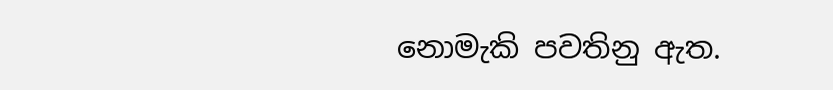නොමැකි පවතිනු ඇත.